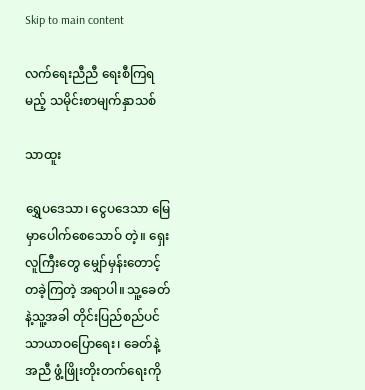Skip to main content

လက်ရေးညီညီ ရေးစီကြရမည့် သမိုင်းစာမျက်နှာသစ်

သာထူး

ရွှေပဒေသာ၊ ငွေပဒေသာ မြေမှာပေါက်စေသောဝ် တဲ့။ ရှေးလူကြီးတွေ မျှော်မှန်းတောင့်တခဲ့ကြတဲ့ အရာပါ။ သူ့ခေတ်နဲ့သူ့အခါ တိုင်းပြည်စည်ပင် သာယာဝပြောရေး၊ ခေတ်နဲ့အညီ ဖွံ့ဖြိုးတိုးတက်ရေးကို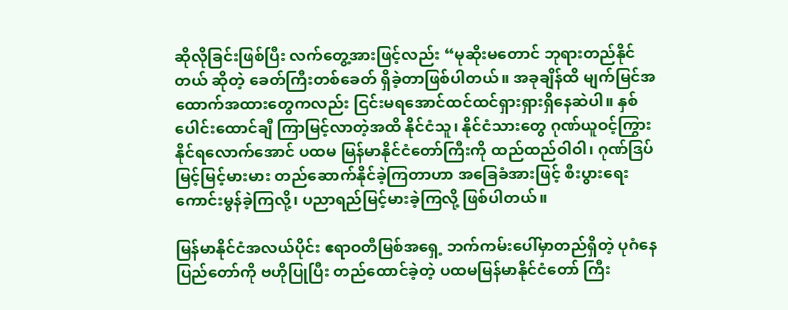ဆိုလိုခြင်းဖြစ်ပြီး လက်တွေ့အားဖြင့်လည်း “မုဆိုးမတောင် ဘုရားတည်နိုင်တယ် ဆိုတဲ့ ခေတ်ကြီးတစ်ခေတ် ရှိခဲ့တာဖြစ်ပါတယ်။ အခုချိန်ထိ မျက်မြင်အထောက်အထားတွေကလည်း ငြင်းမရအောင်ထင်ထင်ရှားရှားရှိနေဆဲပါ။ နှစ်ပေါင်းထောင်ချီ ကြာမြင့်လာတဲ့အထိ နိုင်ငံသူ၊ နိုင်ငံသားတွေ ဂုဏ်ယူဝင့်ကြွားနိုင်ရလောက်အောင် ပထမ မြန်မာနိုင်ငံတော်ကြီးကို ထည်ထည်ဝါဝါ၊ ဂုဏ်ဒြပ် မြင့်မြင့်မားမား တည်ဆောက်နိုင်ခဲ့ကြတာဟာ အခြေခံအားဖြင့် စီးပွားရေးကောင်းမွန်ခဲ့ကြလို့၊ ပညာရည်မြင့်မားခဲ့ကြလို့ ဖြစ်ပါတယ်။

မြန်မာနိုင်ငံအလယ်ပိုင်း ဧရာဝတီမြစ်အရှေ့ ဘက်ကမ်းပေါ်မှာတည်ရှိတဲ့ ပုဂံနေပြည်တော်ကို ဗဟိုပြုပြီး တည်ထောင်ခဲ့တဲ့ ပထမမြန်မာနိုင်ငံတော် ကြီး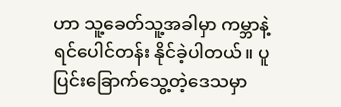ဟာ သူ့ခေတ်သူ့အခါမှာ ကမ္ဘာနဲ့ရင်ပေါင်တန်း နိုင်ခဲ့ပါတယ်။ ပူပြင်းခြောက်သွေ့တဲ့ဒေသမှာ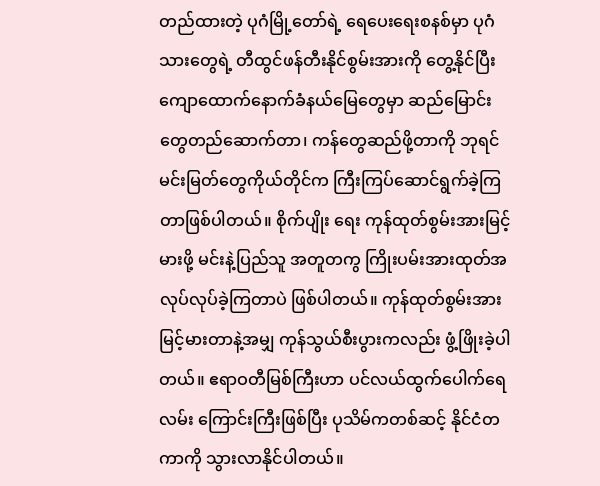တည်ထားတဲ့ ပုဂံမြို့တော်ရဲ့ ရေပေးရေးစနစ်မှာ ပုဂံသားတွေရဲ့ တီထွင်ဖန်တီးနိုင်စွမ်းအားကို တွေ့နိုင်ပြီး ကျောထောက်နောက်ခံနယ်မြေတွေမှာ ဆည်မြောင်းတွေတည်ဆောက်တာ၊ ကန်တွေဆည်ဖို့တာကို ဘုရင်မင်းမြတ်တွေကိုယ်တိုင်က ကြီးကြပ်ဆောင်ရွက်ခဲ့ကြတာဖြစ်ပါတယ်။ စိုက်ပျိုး ရေး ကုန်ထုတ်စွမ်းအားမြင့်မားဖို့ မင်းနဲ့ပြည်သူ အတူတကွ ကြိုးပမ်းအားထုတ်အလုပ်လုပ်ခဲ့ကြတာပဲ ဖြစ်ပါတယ်။ ကုန်ထုတ်စွမ်းအားမြင့်မားတာနဲ့အမျှ ကုန်သွယ်စီးပွားကလည်း ဖွံ့ဖြိုးခဲ့ပါတယ်။ ဧရာဝတီမြစ်ကြီးဟာ ပင်လယ်ထွက်ပေါက်ရေလမ်း ကြောင်းကြီးဖြစ်ပြီး ပုသိမ်ကတစ်ဆင့် နိုင်ငံတကာကို သွားလာနိုင်ပါတယ်။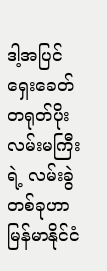ဒါ့အပြင် ရှေးခေတ်တရုတ်ပိုးလမ်းမကြီးရဲ့ လမ်းခွဲတစ်ခုဟာ မြန်မာနိုင်ငံ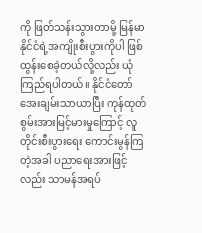ကို ဖြတ်သန်းသွားတာမို့ မြန်မာနိုင်ငံရဲ့အကျိုးစီးပွားကိုပါ ဖြစ်ထွန်းစေခဲ့တယ်လို့လည်း ယုံကြည်ရပါတယ်။ နိုင်ငံတော်အေးချမ်းသာယာပြီး ကုန်ထုတ် စွမ်းအားမြင့်မားမှုကြောင့် လူတိုင်းစီးပွားရေး ကောင်းမွန်ကြတဲ့အခါ ပညာရေးအားဖြင့်လည်း သာမန်အရပ်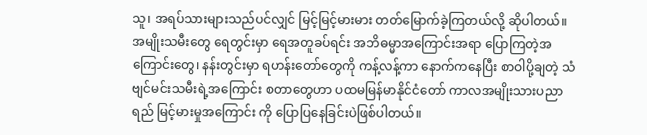သူ၊ အရပ်သားများသည်ပင်လျှင် မြင့်မြင့်မားမား တတ်မြောက်ခဲ့ကြတယ်လို့ ဆိုပါတယ်။ အမျိုးသမီးတွေ ရေတွင်းမှာ ရေအတူခပ်ရင်း အဘိဓမ္မာအကြောင်းအရာ ပြောကြတဲ့အကြောင်းတွေ၊ နန်းတွင်းမှာ ရဟန်းတော်တွေကို ကန့်လန့်ကာ နောက်ကနေပြီး စာဝါပို့ချတဲ့ သံဗျင်မင်းသမီးရဲ့အကြောင်း စတာတွေဟာ ပထမမြန်မာနိုင်ငံတော် ကာလအမျိုးသားပညာရည် မြင့်မားမှုအကြောင်း ကို ပြောပြနေခြင်းပဲဖြစ်ပါတယ်။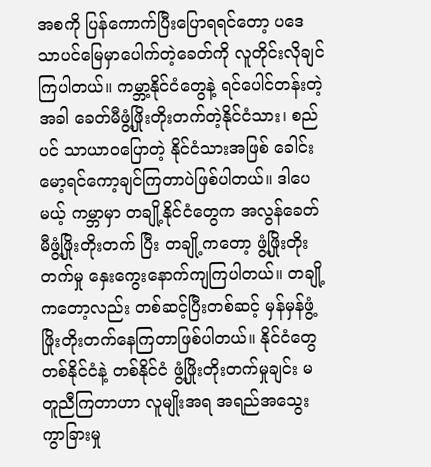အစကို ပြန်ကောက်ပြီးပြောရရင်တော့ ပဒေသာပင်မြေမှာပေါက်တဲ့ခေတ်ကို လူတိုင်းလိုချင်ကြပါတယ်။ ကမ္ဘာ့နိုင်ငံတွေနဲ့ ရင်ပေါင်တန်းတဲ့အခါ ခေတ်မီဖွံ့ဖြိုးတိုးတက်တဲ့နိုင်ငံသား၊ စည်ပင် သာယာဝပြောတဲ့ နိုင်ငံသားအဖြစ် ခေါင်းမော့ရင်ကော့ချင်ကြတာပဲဖြစ်ပါတယ်။ ဒါပေမယ့် ကမ္ဘာမှာ တချို့နိုင်ငံတွေက အလွန်ခေတ်မီဖွံ့ဖြိုးတိုးတက် ပြီး တချို့ကတော့ ဖွံ့ဖြိုးတိုးတက်မှု နှေးကွေးနောက်ကျကြပါတယ်။ တချို့ကတော့လည်း တစ်ဆင့်ပြီးတစ်ဆင့် မှန်မှန်ဖွံ့ဖြိုးတိုးတက်နေကြတာဖြစ်ပါတယ်။ နိုင်ငံတွေ တစ်နိုင်ငံနဲ့ တစ်နိုင်ငံ ဖွံ့ဖြိုးတိုးတက်မှုချင်း မတူညီကြတာဟာ လူမျိုးအရ အရည်အသွေးကွာခြားမှု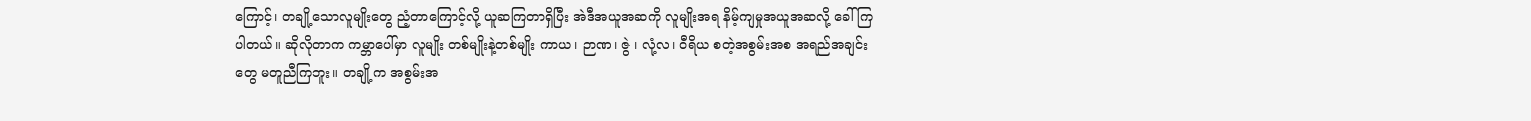ကြောင့်၊ တချို့သောလူမျိုးတွေ ညံ့တာကြောင့်လို့ ယူဆကြတာရှိပြီး အဲဒီအယူအဆကို လူမျိုးအရ နိမ့်ကျမှုအယူအဆလို့ ခေါ်ကြပါတယ်။ ဆိုလိုတာက ကမ္ဘာပေါ်မှာ လူမျိုး တစ်မျိုးနဲ့တစ်မျိုး ကာယ၊ ဉာဏ၊ ဇွဲ ၊ လုံ့လ၊ ဝီရိယ စတဲ့အစွမ်းအစ အရည်အချင်းတွေ မတူညီကြဘူး။ တချို့က အစွမ်းအ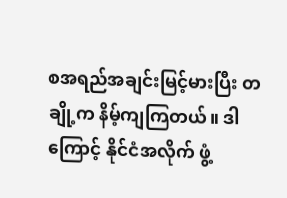စအရည်အချင်းမြင့်မားပြီး တချို့က နိမ့်ကျကြတယ်။ ဒါကြောင့် နိုင်ငံအလိုက် ဖွံ့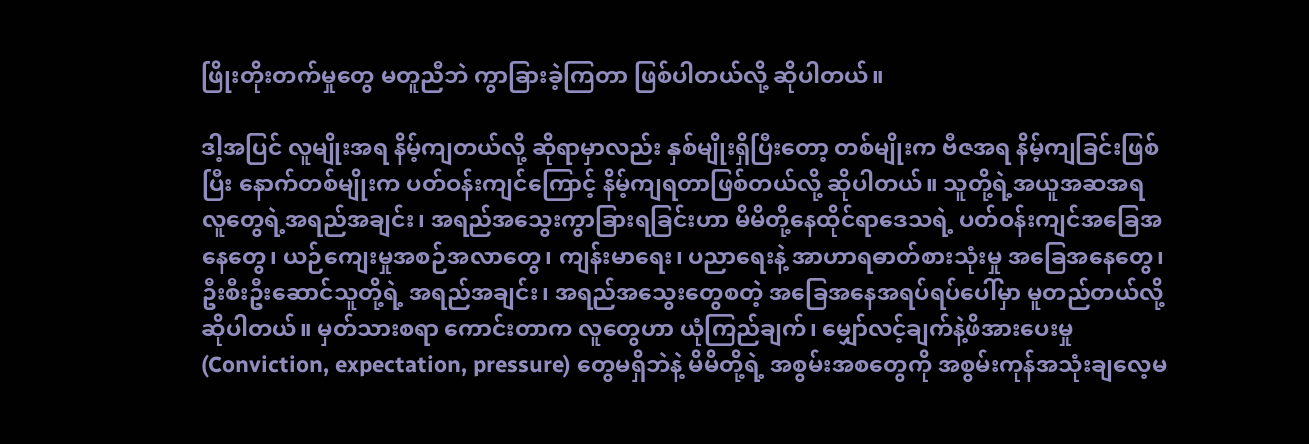ဖြိုးတိုးတက်မှုတွေ မတူညီဘဲ ကွာခြားခဲ့ကြတာ ဖြစ်ပါတယ်လို့ ဆိုပါတယ်။

ဒါ့အပြင် လူမျိုးအရ နိမ့်ကျတယ်လို့ ဆိုရာမှာလည်း နှစ်မျိုးရှိပြီးတော့ တစ်မျိုးက ဗီဇအရ နိမ့်ကျခြင်းဖြစ်ပြီး နောက်တစ်မျိုးက ပတ်ဝန်းကျင်ကြောင့် နိမ့်ကျရတာဖြစ်တယ်လို့ ဆိုပါတယ်။ သူတို့ရဲ့အယူအဆအရ လူတွေရဲ့အရည်အချင်း၊ အရည်အသွေးကွာခြားရခြင်းဟာ မိမိတို့နေထိုင်ရာဒေသရဲ့ ပတ်ဝန်းကျင်အခြေအနေတွေ၊ ယဉ်ကျေးမှုအစဉ်အလာတွေ၊ ကျန်းမာရေး၊ ပညာရေးနဲ့ အာဟာရဓာတ်စားသုံးမှု အခြေအနေတွေ၊ ဦးစီးဦးဆောင်သူတို့ရဲ့ အရည်အချင်း၊ အရည်အသွေးတွေစတဲ့ အခြေအနေအရပ်ရပ်ပေါ်မှာ မူတည်တယ်လို့ဆိုပါတယ်။ မှတ်သားစရာ ကောင်းတာက လူတွေဟာ ယုံကြည်ချက်၊ မျှော်လင့်ချက်နဲ့ဖိအားပေးမှု (Conviction, expectation, pressure) တွေမရှိဘဲနဲ့ မိမိတို့ရဲ့ အစွမ်းအစတွေကို အစွမ်းကုန်အသုံးချလေ့မ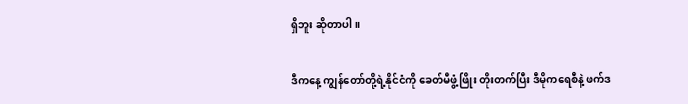ရှိဘူး ဆိုတာပါ။

ဒီကနေ့ ကျွန်တော်တို့ရဲ့နိုင်ငံကို ခေတ်မီဖွံ့ဖြိုး တိုးတက်ပြီး ဒီမိုကရေစီနဲ့ ဖက်ဒ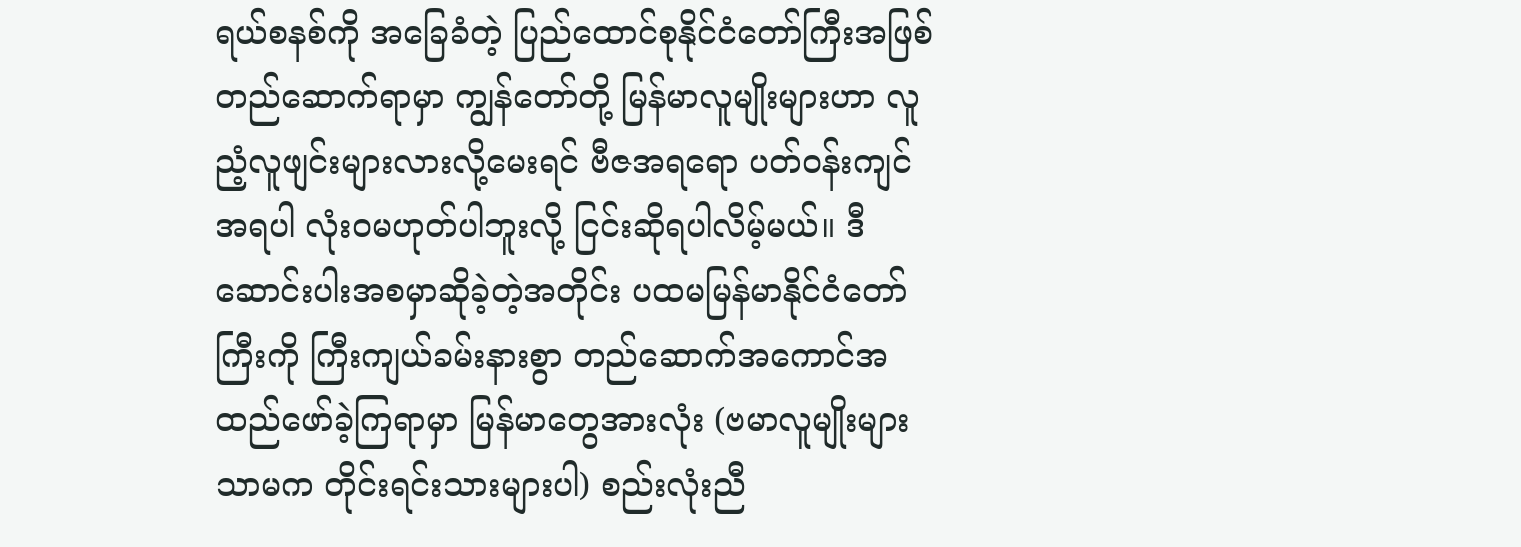ရယ်စနစ်ကို အခြေခံတဲ့ ပြည်ထောင်စုနိုင်ငံတော်ကြီးအဖြစ် တည်ဆောက်ရာမှာ ကျွန်တော်တို့ မြန်မာလူမျိုးများဟာ လူညံ့လူဖျင်းများလားလို့မေးရင် ဗီဇအရရော ပတ်ဝန်းကျင်အရပါ လုံးဝမဟုတ်ပါဘူးလို့ ငြင်းဆိုရပါလိမ့်မယ်။ ဒီဆောင်းပါးအစမှာဆိုခဲ့တဲ့အတိုင်း ပထမမြန်မာနိုင်ငံတော်ကြီးကို ကြီးကျယ်ခမ်းနားစွာ တည်ဆောက်အကောင်အထည်ဖော်ခဲ့ကြရာမှာ မြန်မာတွေအားလုံး (ဗမာလူမျိုးများသာမက တိုင်းရင်းသားများပါ) စည်းလုံးညီ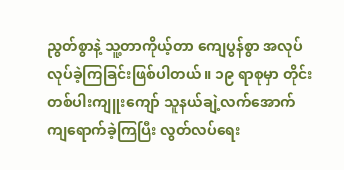ညွတ်စွာနဲ့ သူ့တာကိုယ့်တာ ကျေပွန်စွာ အလုပ်လုပ်ခဲ့ကြခြင်းဖြစ်ပါတယ်။ ၁၉ ရာစုမှာ တိုင်းတစ်ပါးကျူးကျော် သူနယ်ချဲ့လက်အောက် ကျရောက်ခဲ့ကြပြီး လွတ်လပ်ရေး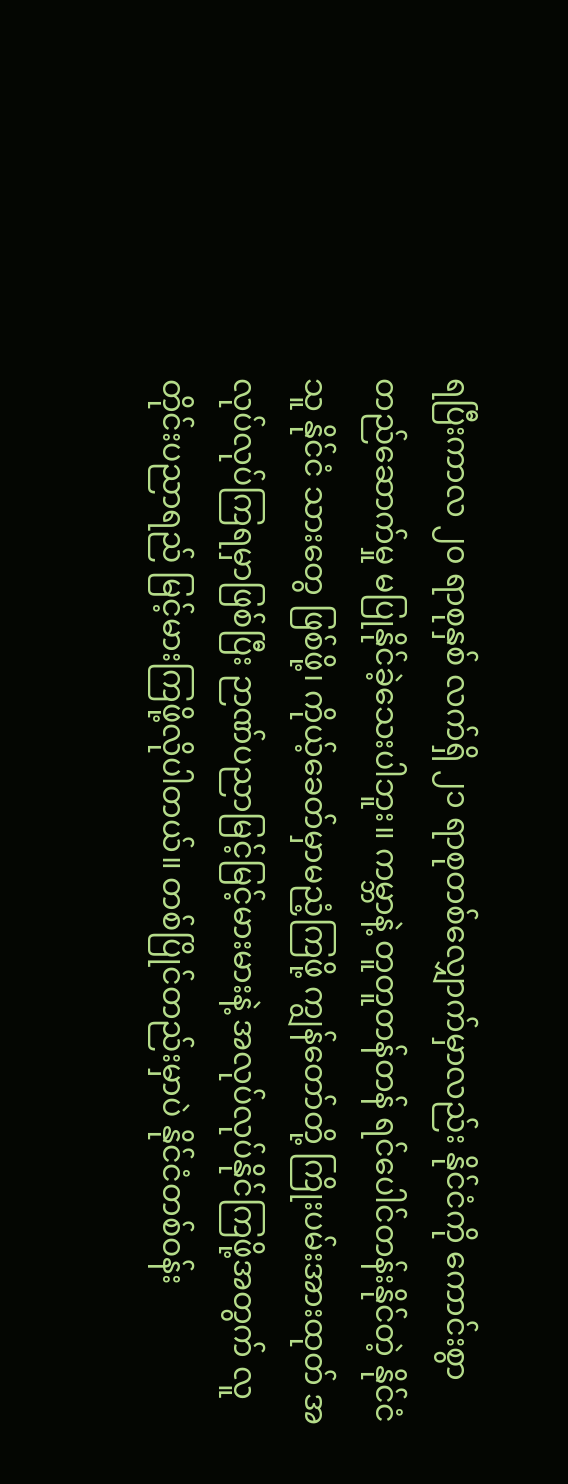ရပြီးကာလ ၂၀ ရာစုနှစ် လက်ရှိ ၂၁ ရာစုတစ်လျှောက်မှာလည်း နိုင်ငံကို ကောင်းစွာတည်ဆောက်မှု မပြုနိုင်ခဲ့သေးပါဘူး။ ကမ္ဘာနဲ့ တူတူတန်တန် ရင်ပေါင်တန်းနိုင်တဲ့ နိုင်ငံသူ နိုင်ငံ သားတွေ ဖြစ်ဖို့၊ ကိုယ့်ခေတ်မှာမညံ့ကြဖို့ ကျွန်တော်တို့ ကြိုးပမ်းအားထုတ် အလုပ်လုပ်ကြရမှာဖြစ်ပြီး ဉာဏ်ပညာမြင့်မြင့်မားမားနဲ့ အလုပ်လုပ်နိုင်ကြဖို့အတွက် လူတိုင်းပညာရည် မြင့်မားကြဖို့လိုပါတယ်။ တစ်ပြိုင်တည်းမှာပဲ နိုင်ငံတစ်ဝန်း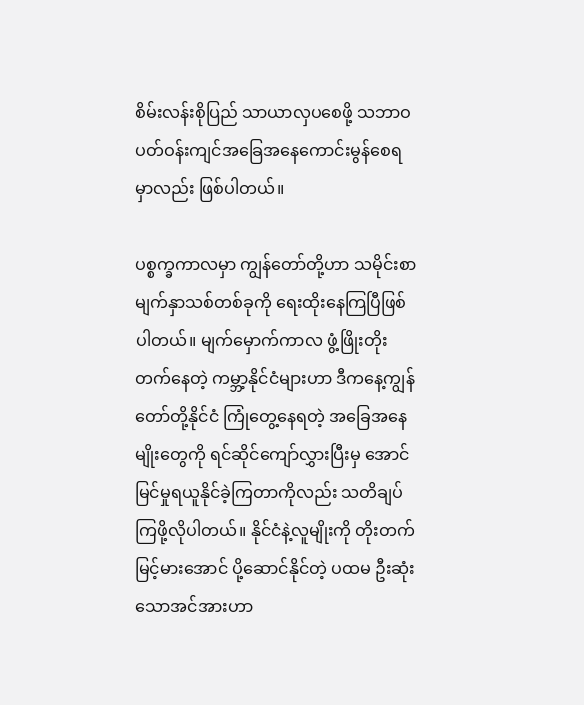စိမ်းလန်းစိုပြည် သာယာလှပစေဖို့ သဘာဝပတ်ဝန်းကျင်အခြေအနေကောင်းမွန်စေရမှာလည်း ဖြစ်ပါတယ်။

ပစ္စက္ခကာလမှာ ကျွန်တော်တို့ဟာ သမိုင်းစာမျက်နှာသစ်တစ်ခုကို ရေးထိုးနေကြပြီဖြစ်ပါတယ်။ မျက်မှောက်ကာလ ဖွံ့ဖြိုးတိုးတက်နေတဲ့ ကမ္ဘာ့နိုင်ငံများဟာ ဒီကနေ့ကျွန်တော်တို့နိုင်ငံ ကြုံတွေ့နေရတဲ့ အခြေအနေမျိုးတွေကို ရင်ဆိုင်ကျော်လွှားပြီးမှ အောင်မြင်မှုရယူနိုင်ခဲ့ကြတာကိုလည်း သတိချပ်ကြဖို့လိုပါတယ်။ နိုင်ငံနဲ့လူမျိုးကို တိုးတက်မြင့်မားအောင် ပို့ဆောင်နိုင်တဲ့ ပထမ ဦးဆုံးသောအင်အားဟာ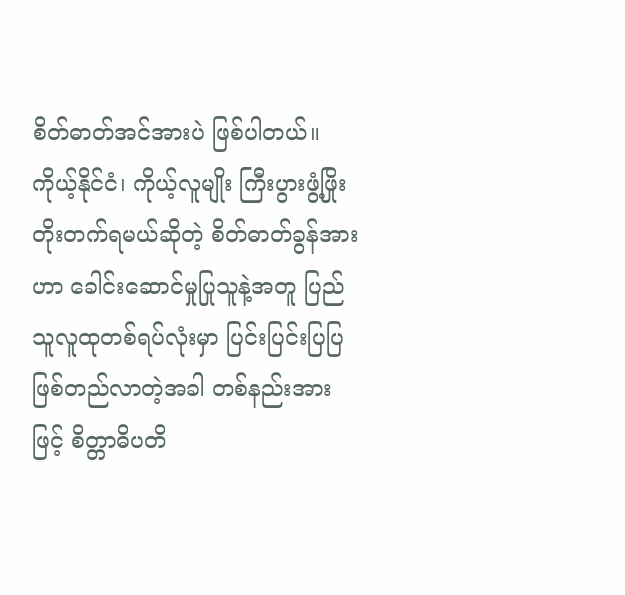စိတ်ဓာတ်အင်အားပဲ ဖြစ်ပါတယ်။ ကိုယ့်နိုင်ငံ၊ ကိုယ့်လူမျိုး ကြီးပွားဖွံ့ဖြိုး တိုးတက်ရမယ်ဆိုတဲ့ စိတ်ဓာတ်ခွန်အားဟာ ခေါင်းဆောင်မှုပြုသူနဲ့အတူ ပြည်သူလူထုတစ်ရပ်လုံးမှာ ပြင်းပြင်းပြပြဖြစ်တည်လာတဲ့အခါ တစ်နည်းအားဖြင့် စိတ္တာဓိပတိ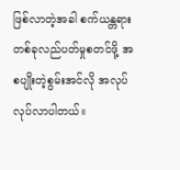ဖြစ်လာတဲ့အခါ စက်ယန္တရား တစ်ခုလည်ပတ်မှုစတင်ဖို့ အစပျိုးတဲ့စွမ်းအင်လို အလုပ်လုပ်လာပါတယ်။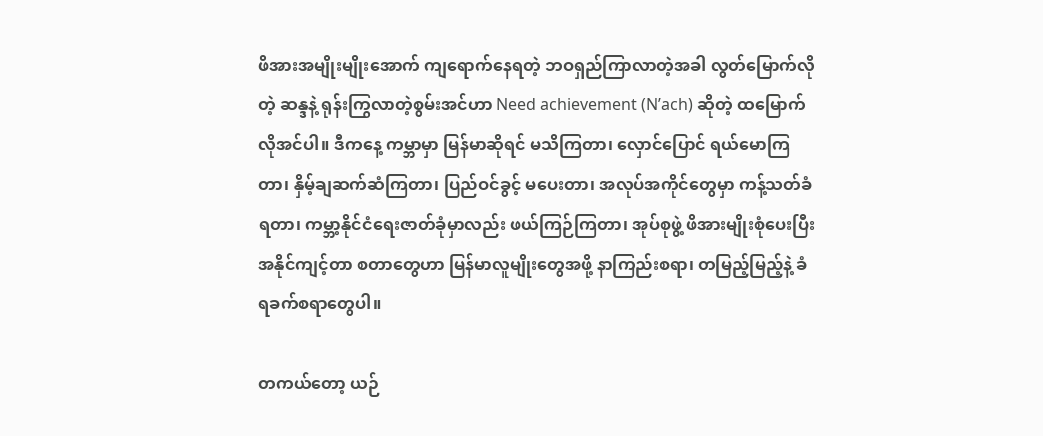ဖိအားအမျိုးမျိုးအောက် ကျရောက်နေရတဲ့ ဘဝရှည်ကြာလာတဲ့အခါ လွတ်မြောက်လိုတဲ့ ဆန္ဒနဲ့ ရုန်းကြွလာတဲ့စွမ်းအင်ဟာ Need achievement (N’ach) ဆိုတဲ့ ထမြောက်လိုအင်ပါ။ ဒီကနေ့ ကမ္ဘာမှာ မြန်မာဆိုရင် မသိကြတာ၊ လှောင်ပြောင် ရယ်မောကြတာ၊ နှိမ့်ချဆက်ဆံကြတာ၊ ပြည်ဝင်ခွင့် မပေးတာ၊ အလုပ်အကိုင်တွေမှာ ကန့်သတ်ခံရတာ၊ ကမ္ဘာ့နိုင်ငံရေးဇာတ်ခုံမှာလည်း ဖယ်ကြဉ်ကြတာ၊ အုပ်စုဖွဲ့ ဖိအားမျိုးစုံပေးပြီး အနိုင်ကျင့်တာ စတာတွေဟာ မြန်မာလူမျိုးတွေအဖို့ နာကြည်းစရာ၊ တမြည့်မြည့်နဲ့ ခံရခက်စရာတွေပါ။

တကယ်တော့ ယဉ်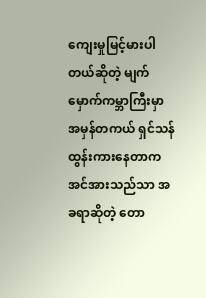ကျေးမှုမြင့်မားပါတယ်ဆိုတဲ့ မျက်မှောက်ကမ္ဘာကြီးမှာ အမှန်တကယ် ရှင်သန်ထွန်းကားနေတာက အင်အားသည်သာ အခရာဆိုတဲ့ တော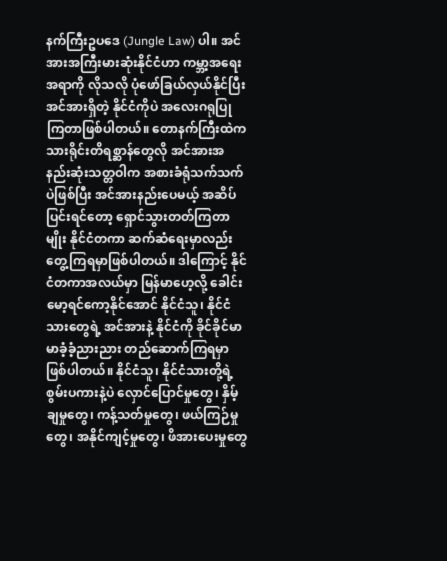နက်ကြီးဥပဒေ (Jungle Law) ပါ။ အင်အားအကြီးမားဆုံးနိုင်ငံဟာ ကမ္ဘာ့အရေးအရာကို လိုသလို ပုံဖော်ခြယ်လှယ်နိုင်ပြီး အင်အားရှိတဲ့ နိုင်ငံကိုပဲ အလေးဂရုပြုကြတာဖြစ်ပါတယ်။ တောနက်ကြီးထဲက သားရိုင်းတိရစ္ဆာန်တွေလို အင်အားအနည်းဆုံးသတ္တဝါက အစားခံရုံသက်သက်ပဲဖြစ်ပြီး အင်အားနည်းပေမယ့် အဆိပ်ပြင်းရင်တော့ ရှောင်သွားတတ်ကြတာမျိုး နိုင်ငံတကာ ဆက်ဆံရေးမှာလည်း တွေ့ကြရမှာဖြစ်ပါတယ်။ ဒါကြောင့် နိုင်ငံတကာအလယ်မှာ မြန်မာဟေ့လို့ ခေါင်းမော့ရင်ကော့နိုင်အောင် နိုင်ငံသူ၊ နိုင်ငံသားတွေရဲ့ အင်အားနဲ့ နိုင်ငံကို ခိုင်ခိုင်မာမာခံ့ခံ့ညားညား တည်ဆောက်ကြရမှာဖြစ်ပါတယ်။ နိုင်ငံသူ၊ နိုင်ငံသားတို့ရဲ့ စွမ်းပကားနဲ့ပဲ လှောင်ပြောင်မှုတွေ၊ နှိမ့်ချမှုတွေ၊ ကန့်သတ်မှုတွေ၊ ဖယ်ကြဉ်မှုတွေ၊ အနိုင်ကျင့်မှုတွေ၊ ဖိအားပေးမှုတွေ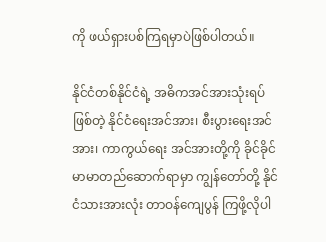ကို ဖယ်ရှားပစ်ကြရမှာပဲဖြစ်ပါတယ်။

နိုင်ငံတစ်နိုင်ငံရဲ့ အဓိကအင်အားသုံးရပ်ဖြစ်တဲ့ နိုင်ငံရေးအင်အား၊ စီးပွားရေးအင်အား၊ ကာကွယ်ရေး အင်အားတို့ကို ခိုင်ခိုင်မာမာတည်ဆောက်ရာမှာ ကျွန်တော်တို့ နိုင်ငံသားအားလုံး တာဝန်ကျေပွန် ကြဖို့လိုပါ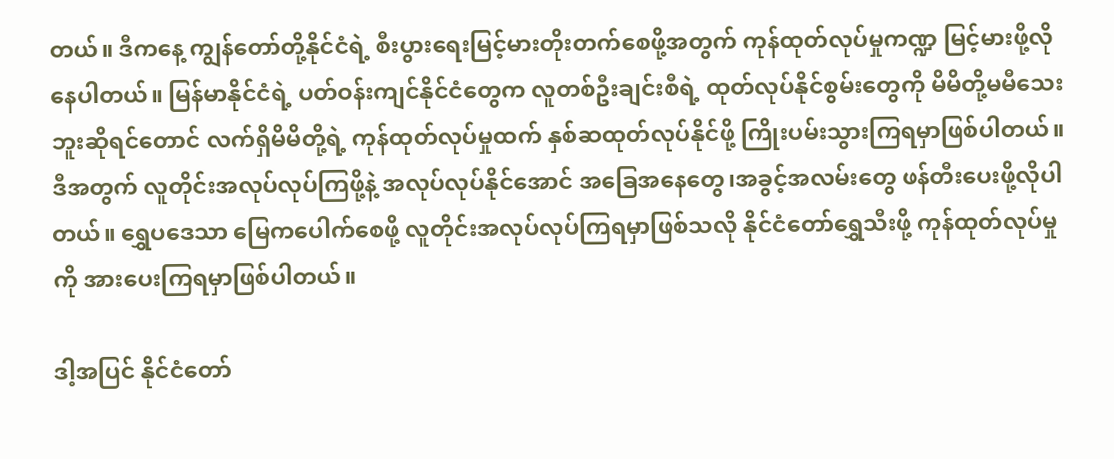တယ်။ ဒီကနေ့ ကျွန်တော်တို့နိုင်ငံရဲ့ စီးပွားရေးမြင့်မားတိုးတက်စေဖို့အတွက် ကုန်ထုတ်လုပ်မှုကဏ္ဍ မြင့်မားဖို့လိုနေပါတယ်။ မြန်မာနိုင်ငံရဲ့ ပတ်ဝန်းကျင်နိုင်ငံတွေက လူတစ်ဦးချင်းစီရဲ့ ထုတ်လုပ်နိုင်စွမ်းတွေကို မိမိတို့မမီသေးဘူးဆိုရင်တောင် လက်ရှိမိမိတို့ရဲ့ ကုန်ထုတ်လုပ်မှုထက် နှစ်ဆထုတ်လုပ်နိုင်ဖို့ ကြိုးပမ်းသွားကြရမှာဖြစ်ပါတယ်။ ဒီအတွက် လူတိုင်းအလုပ်လုပ်ကြဖို့နဲ့ အလုပ်လုပ်နိုင်အောင် အခြေအနေတွေ၊အခွင့်အလမ်းတွေ ဖန်တီးပေးဖို့လိုပါတယ်။ ရွှေပဒေသာ မြေကပေါက်စေဖို့ လူတိုင်းအလုပ်လုပ်ကြရမှာဖြစ်သလို နိုင်ငံတော်ရွှေသီးဖို့ ကုန်ထုတ်လုပ်မှုကို အားပေးကြရမှာဖြစ်ပါတယ်။

ဒါ့အပြင် နိုင်ငံတော်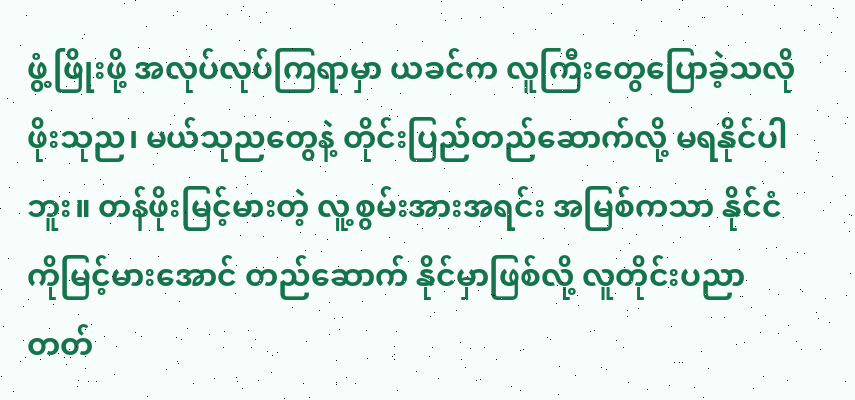ဖွံ့ဖြိုးဖို့ အလုပ်လုပ်ကြရာမှာ ယခင်က လူကြီးတွေပြောခဲ့သလို ဖိုးသုည၊ မယ်သုညတွေနဲ့ တိုင်းပြည်တည်ဆောက်လို့ မရနိုင်ပါဘူး။ တန်ဖိုးမြင့်မားတဲ့ လူ့စွမ်းအားအရင်း အမြစ်ကသာ နိုင်ငံကိုမြင့်မားအောင် တည်ဆောက် နိုင်မှာဖြစ်လို့ လူတိုင်းပညာတတ်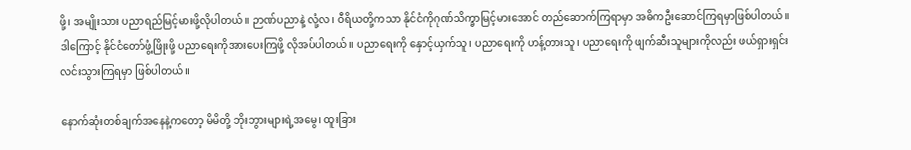ဖို့၊ အမျိုးသား ပညာရည်မြင့်မားဖို့လိုပါတယ်။ ဉာဏ်ပညာနဲ့ လုံ့လ၊ ဝီရိယတို့ကသာ နိုင်ငံကိုဂုဏ်သိက္ခာမြင့်မားအောင် တည်ဆောက်ကြရာမှာ အဓိကဦးဆောင်ကြရမှာဖြစ်ပါတယ်။ ဒါကြောင့် နိုင်ငံတော်ဖွံ့ဖြိုးဖို့ ပညာရေးကိုအားပေးကြဖို့ လိုအပ်ပါတယ်။ ပညာရေးကို နှောင့်ယှက်သူ၊ ပညာရေးကို ဟန့်တားသူ၊ ပညာရေးကို ဖျက်ဆီးသူများကိုလည်း ဖယ်ရှားရှင်းလင်းသွားကြရမှာ ဖြစ်ပါတယ်။

နောက်ဆုံးတစ်ချက်အနေနဲ့ကတော့ မိမိတို့ ဘိုးဘွားများရဲ့အမွေ၊ ထူးခြား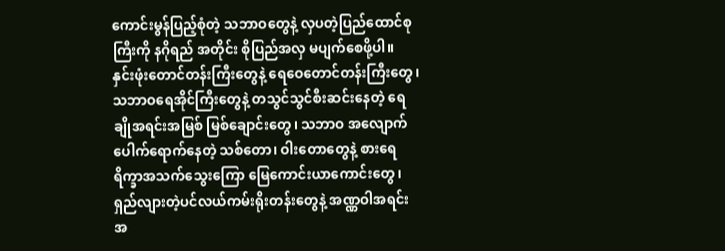ကောင်းမွန်ပြည့်စုံတဲ့ သဘာဝတွေနဲ့ လှပတဲ့ပြည်ထောင်စုကြီးကို နဂိုရည် အတိုင်း စိုပြည်အလှ မပျက်စေဖို့ပါ။ နှင်းဖုံးတောင်တန်းကြီးတွေနဲ့ ရေဝေတောင်တန်းကြီးတွေ၊ သဘာဝရေအိုင်ကြီးတွေနဲ့ တသွင်သွင်စီးဆင်းနေတဲ့ ရေချိုအရင်းအမြစ် မြစ်ချောင်းတွေ၊ သဘာဝ အလျောက် ပေါက်ရောက်နေတဲ့ သစ်တော၊ ဝါးတောတွေနဲ့ စားရေရိက္ခာအသက်သွေးကြော မြေကောင်းယာကောင်းတွေ၊ ရှည်လျားတဲ့ပင်လယ်ကမ်းရိုးတန်းတွေနဲ့ အဏ္ဏဝါအရင်းအ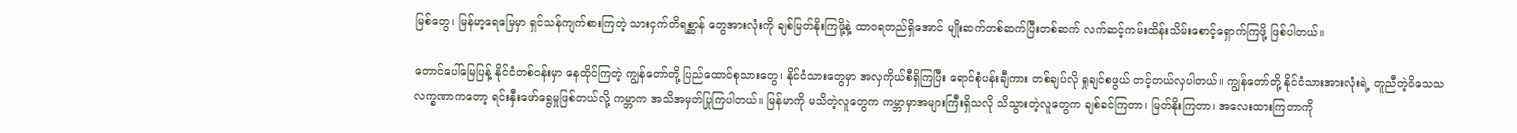မြစ်တွေ၊ မြန်မာ့ရေမြေမှာ ရှင်သန်ကျက်စားကြတဲ့ သားငှက်တိရစ္ဆာန် တွေအားလုံးကို ချစ်မြတ်နိုးကြဖို့နဲ့ ထာဝရတည်ရှိအောင် မျိုးဆက်တစ်ဆက်ပြီးတစ်ဆက် လက်ဆင့်ကမ်းထိန်းသိမ်းစောင့်ရှောက်ကြဖို့ ဖြစ်ပါတယ်။

တောင်ပေါ်မြေပြန့် နိုင်ငံတစ်ဝန်းမှာ နေထိုင်ကြတဲ့ ကျွန်တော်တို့ ပြည်ထောင်စုသားတွေ၊ နိုင်ငံသားတွေမှာ အလှကိုယ်စီရှိကြပြီး ရောင်စုံပန်းချီကား တစ်ချပ်လို ရှုချင်စဖွယ် တင့်တယ်လှပါတယ်။ ကျွန်တော်တို့ နိုင်ငံသားအားလုံးရဲ့ တူညီတဲ့ဝိသေသ လက္ခဏာကတော့ ရင်းနှီးဖော်ရွေမှုဖြစ်တယ်လို့ ကမ္ဘာက အသိအမှတ်ပြုကြပါတယ်။ မြန်မာကို မသိတဲ့လူတွေက ကမ္ဘာမှာအများကြီးရှိသလို သိသွားတဲ့လူတွေက ချစ်ခင်ကြတာ၊ မြတ်နိုးကြတာ၊ အလေးထားကြတာကို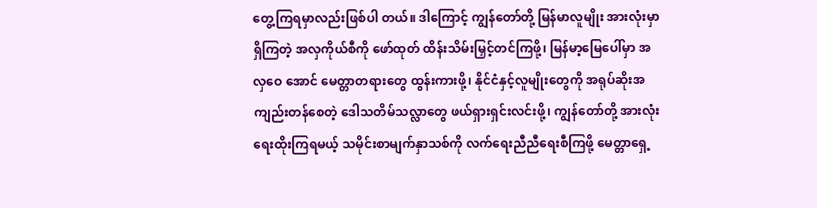တွေ့ကြရမှာလည်းဖြစ်ပါ တယ်။ ဒါကြောင့် ကျွန်တော်တို့ မြန်မာလူမျိုး အားလုံးမှာရှိကြတဲ့ အလှကိုယ်စီကို ဖော်ထုတ် ထိန်းသိမ်းမြှင့်တင်ကြဖို့၊ မြန်မာ့မြေပေါ်မှာ အလှဝေ အောင် မေတ္တာတရားတွေ ထွန်းကားဖို့၊ နိုင်ငံနှင့်လူမျိုးတွေကို အရုပ်ဆိုးအကျည်းတန်စေတဲ့ ဒေါသတိမ်သလ္လာတွေ ဖယ်ရှားရှင်းလင်းဖို့၊ ကျွန်တော်တို့ အားလုံးရေးထိုးကြရမယ့် သမိုင်းစာမျက်နှာသစ်ကို လက်ရေးညီညီရေးစီကြဖို့ မေတ္တာရှေ့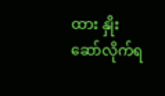ထား နှိုးဆော်လိုက်ရ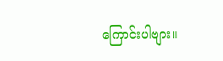ကြောင်းပါဗျား။